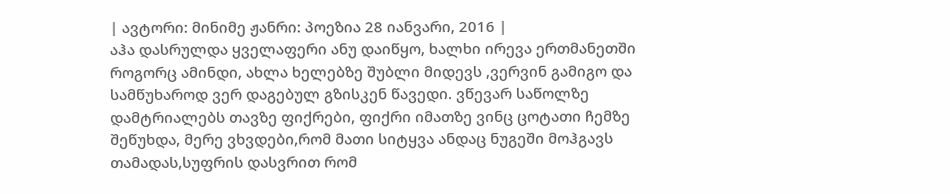| ავტორი: მინიმე ჟანრი: პოეზია 28 იანვარი, 2016 |
აჰა დასრულდა ყველაფერი ანუ დაიწყო, ხალხი ირევა ერთმანეთში როგორც ამინდი, ახლა ხელებზე შუბლი მიდევს ,ვერვინ გამიგო და სამწუხაროდ ვერ დაგებულ გზისკენ წავედი. ვწევარ საწოლზე დამტრიალებს თავზე ფიქრები, ფიქრი იმათზე ვინც ცოტათი ჩემზე შეწუხდა, მერე ვხვდები,რომ მათი სიტყვა ანდაც ნუგეში მოჰგავს თამადას,სუფრის დასვრით რომ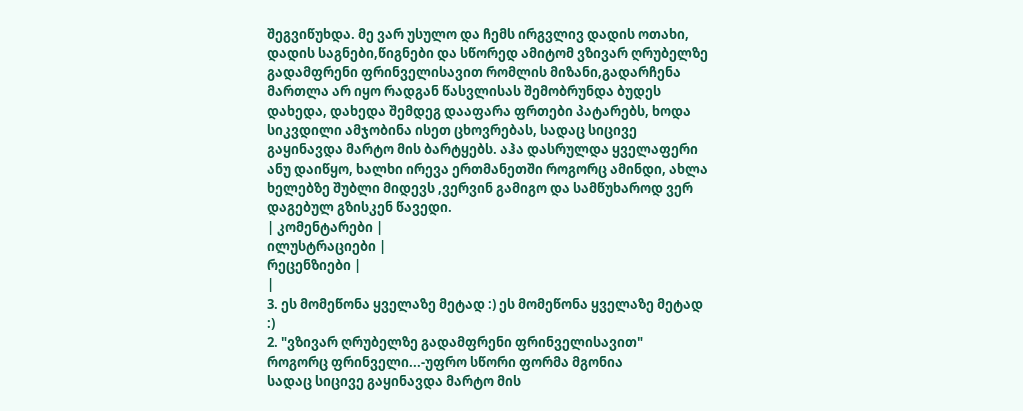შეგვიწუხდა. მე ვარ უსულო და ჩემს ირგვლივ დადის ოთახი, დადის საგნები,წიგნები და სწორედ ამიტომ ვზივარ ღრუბელზე გადამფრენი ფრინველისავით რომლის მიზანი,გადარჩენა მართლა არ იყო რადგან წასვლისას შემობრუნდა ბუდეს დახედა, დახედა შემდეგ დააფარა ფრთები პატარებს, ხოდა სიკვდილი ამჯობინა ისეთ ცხოვრებას, სადაც სიცივე გაყინავდა მარტო მის ბარტყებს. აჰა დასრულდა ყველაფერი ანუ დაიწყო, ხალხი ირევა ერთმანეთში როგორც ამინდი, ახლა ხელებზე შუბლი მიდევს ,ვერვინ გამიგო და სამწუხაროდ ვერ დაგებულ გზისკენ წავედი.
| კომენტარები |
ილუსტრაციები |
რეცენზიები |
|
3. ეს მომეწონა ყველაზე მეტად :) ეს მომეწონა ყველაზე მეტად :)
2. "ვზივარ ღრუბელზე გადამფრენი ფრინველისავით"
როგორც ფრინველი...-უფრო სწორი ფორმა მგონია
სადაც სიცივე გაყინავდა მარტო მის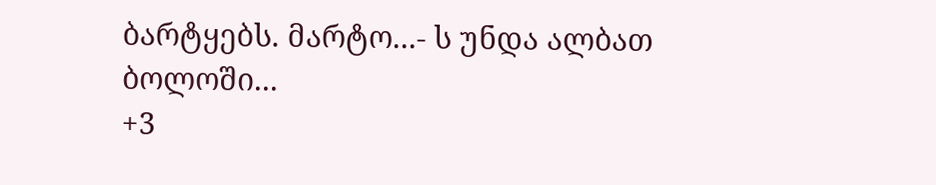ბარტყებს. მარტო...- ს უნდა ალბათ ბოლოში...
+3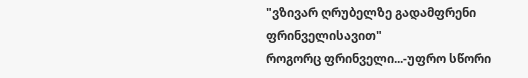"ვზივარ ღრუბელზე გადამფრენი ფრინველისავით"
როგორც ფრინველი...-უფრო სწორი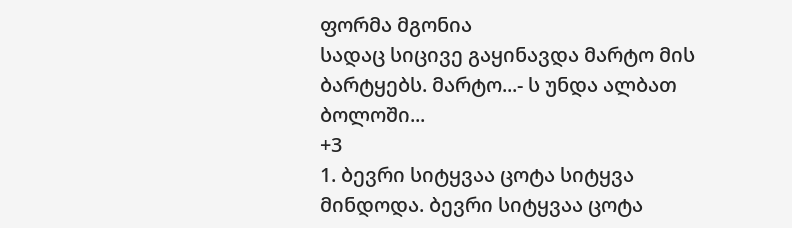ფორმა მგონია
სადაც სიცივე გაყინავდა მარტო მის ბარტყებს. მარტო...- ს უნდა ალბათ ბოლოში...
+3
1. ბევრი სიტყვაა ცოტა სიტყვა მინდოდა. ბევრი სიტყვაა ცოტა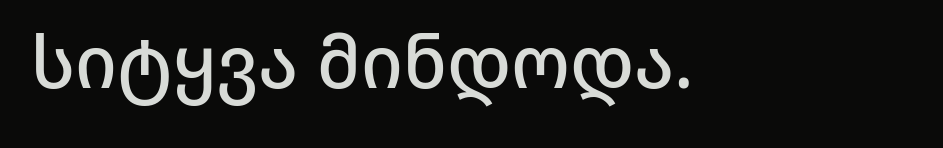სიტყვა მინდოდა.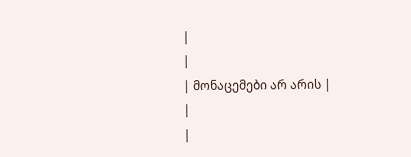|
|
| მონაცემები არ არის |
|
|